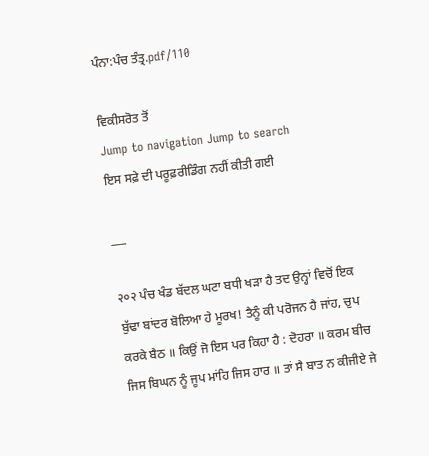ਪੰਨਾ:ਪੰਚ ਤੰਤ੍ਰ.pdf/110

ਵਿਕੀਸਰੋਤ ਤੋਂ
Jump to navigation Jump to search
ਇਸ ਸਫ਼ੇ ਦੀ ਪਰੂਫ਼ਰੀਡਿੰਗ ਨਹੀਂ ਕੀਤੀ ਗਈ

___

२०२ ਪੰਚ ਖੰਡ ਬੱਦਲ ਘਟਾ ਬਧੀ ਖੜਾ ਹੈ ਤਦ ਉਨ੍ਹਾਂ ਵਿਚੋਂ ਇਕ ਬੁੱਢਾ ਬਾਂਦਰ ਬੋਲਿਆ ਹੇ ਮੂਰਖ! ਤੈਨੂੰ ਕੀ ਪਰੋਜਨ ਹੈ ਜਾਂਹ, ਚੁਪ ਕਰਕੇ ਬੈਠ ॥ ਕਿਉਂ ਜੋ ਇਸ ਪਰ ਕਿਹਾ ਹੈ : ਦੋਹਰਾ ॥ ਕਰਮ ਬੀਚ ਜਿਸ ਬਿਘਨ ਨੂੰ ਜੂਪ ਮਾਂਹਿ ਜਿਸ ਹਾਰ ॥ ਤਾਂ ਸੈ ਬਾਤ ਨ ਕੀਜੀਏ ਜੇ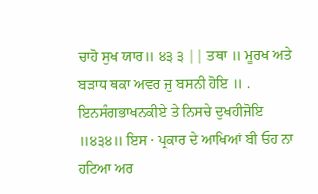ਚਾਹੋ ਸੁਖ ਯਾਰ॥ ੪੩ ੩ || ਤਥਾ ॥ ਮੂਰਖ ਅਤੇ ਬੜਾਧ ਥਕਾ ਅਵਰ ਜੁ ਬਸਨੀ ਹੋਇ ॥ . ਇਨਸੰਗਭਾਖਨਕੀਏ ਤੇ ਨਿਸਚੇ ਦੁਖਹੀਜੋਇ ॥੪੩੪॥ ਇਸ · ਪ੍ਰਕਾਰ ਦੇ ਆਖਿਆਂ ਬੀ ਓਹ ਨਾ ਹਟਿਆ ਅਰ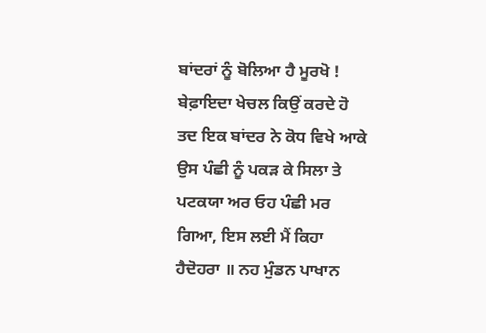ਬਾਂਦਰਾਂ ਨੂੰ ਬੋਲਿਆ ਹੈ ਮੂਰਖੋ ! ਬੇਫ਼ਾਇਦਾ ਖੇਚਲ ਕਿਉਂ ਕਰਦੇ ਹੋ ਤਦ ਇਕ ਬਾਂਦਰ ਨੇ ਕੋਧ ਵਿਖੇ ਆਕੇ ਉਸ ਪੰਛੀ ਨੂੰ ਪਕੜ ਕੇ ਸਿਲਾ ਤੇ ਪਟਕਯਾ ਅਰ ਓਹ ਪੰਛੀ ਮਰ ਗਿਆ, ਇਸ ਲਈ ਮੈਂ ਕਿਹਾ ਹੈਦੋਹਰਾ ॥ ਨਹ ਮੁੰਡਨ ਪਾਖਾਨ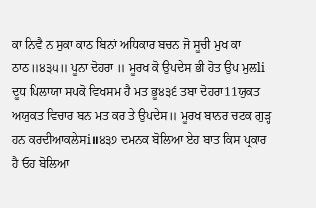ਕਾ ਨਿਵੈ ਨ ਸੁਕਾ ਕਾਠ ਬਿਨਾਂ ਅਧਿਕਾਰ ਬਚਨ ਜੋ ਸੂਚੀ ਮੁਖ ਕਾ ਠਾਠ॥੪੩੫॥ ਪੂਨਾ ਦੋਹਰਾ ॥ ਮੂਰਖ ਕੋ ਉਪਦੇਸ ਭੀ ਹੋਤ ਉਪ ਮੁਲli ਦੂਧ ਪਿਲਾਯਾ ਸਪਕੋ ਵਿਖਸਮ ਹੈ ਮਤ ਭੂ੪੩੬ ਤਬਾ ਦੋਹਰਾ11ਯੁਕਤ ਅਯੁਕਤ ਵਿਚਾਰ ਬਨ ਮਤ ਕਰ ਤੇ ਉਪਦੇਸ॥ ਮੂਰਖ ਬਾਨਰ ਚਟਕ ਗੁੜ੍ਹ ਹਨ ਕਰਦੀਆਕਲੇਸi॥੪੩੭ ਦਮਨਕ ਬੋਲਿਆ ਏਹ ਬਾਤ ਕਿਸ ਪ੍ਰਕਾਰ ਹੈ ਓਹ ਬੋਲਿਆ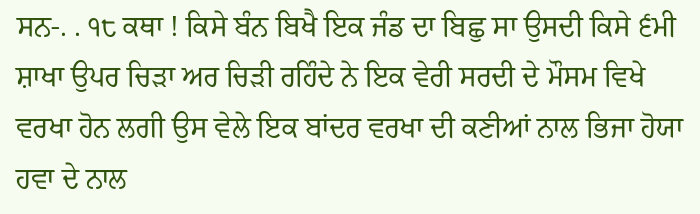ਸਨ-. . ੧੮ ਕਥਾ ! ਕਿਸੇ ਬੰਨ ਬਿਖੈ ਇਕ ਜੰਡ ਦਾ ਬਿਛੁ ਸਾ ਉਸਦੀ ਕਿਸੇ ੬ਮੀ ਸ਼ਾਖਾ ਉਪਰ ਚਿੜਾ ਅਰ ਚਿੜੀ ਰਹਿੰਦੇ ਨੇ ਇਕ ਵੇਰੀ ਸਰਦੀ ਦੇ ਮੌਸਮ ਵਿਖੇ ਵਰਖਾ ਹੋਨ ਲਗੀ ਉਸ ਵੇਲੇ ਇਕ ਬਾਂਦਰ ਵਰਖਾ ਦੀ ਕਣੀਆਂ ਨਾਲ ਭਿਜਾ ਹੋਯਾ ਹਵਾ ਦੇ ਨਾਲ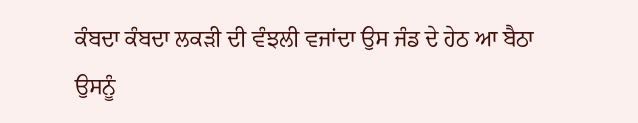ਕੰਬਦਾ ਕੰਬਦਾ ਲਕੜੀ ਦੀ ਵੰਝਲੀ ਵਜਾਂਦਾ ਉਸ ਜੰਡ ਦੇ ਹੇਠ ਆ ਬੈਠਾ ਉਸਨੂੰ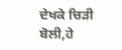ਦੇਖਕੇ ਚਿੜੀ ਬੋਲੀ,ਹੇ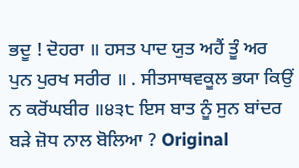ਭਦੂ ! ਦੋਹਰਾ ॥ ਹਸਤ ਪਾਦ ਯੁਤ ਅਹੈਂ ਤੂੰ ਅਰ ਪੁਨ ਪੁਰਖ ਸਰੀਰ ॥ . ਸੀਤਸਾਥਵਕੂਲ ਭਯਾ ਕਿਉਂ ਨ ਕਰੋਂਘਬੀਰ ॥੪੩੮ ਇਸ ਬਾਤ ਨੂੰ ਸੁਨ ਬਾਂਦਰ ਬੜੇ ਜ਼ੋਧ ਨਾਲ ਬੋਲਿਆ ? Original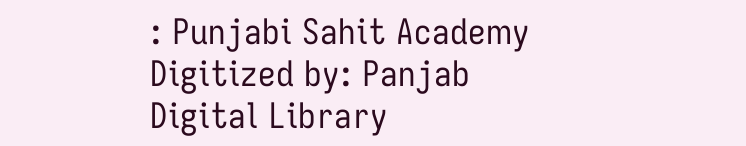: Punjabi Sahit Academy Digitized by: Panjab Digital Library